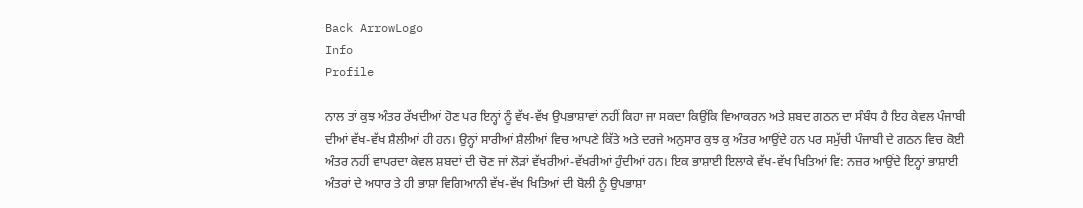Back ArrowLogo
Info
Profile

ਨਾਲ ਤਾਂ ਕੁਝ ਅੰਤਰ ਰੱਖਦੀਆਂ ਹੋਣ ਪਰ ਇਨ੍ਹਾਂ ਨੂੰ ਵੱਖ-ਵੱਖ ਉਪਭਾਸ਼ਾਵਾਂ ਨਹੀਂ ਕਿਹਾ ਜਾ ਸਕਦਾ ਕਿਉਂਕਿ ਵਿਆਕਰਨ ਅਤੇ ਸ਼ਬਦ ਗਠਨ ਦਾ ਸੰਬੰਧ ਹੈ ਇਹ ਕੇਵਲ ਪੰਜਾਬੀ ਦੀਆਂ ਵੱਖ-ਵੱਖ ਸ਼ੈਲੀਆਂ ਹੀ ਹਨ। ਉਨ੍ਹਾਂ ਸਾਰੀਆਂ ਸ਼ੈਲੀਆਂ ਵਿਚ ਆਪਣੇ ਕਿੱਤੇ ਅਤੇ ਦਰਜੇ ਅਨੁਸਾਰ ਕੁਝ ਕੁ ਅੰਤਰ ਆਉਂਦੇ ਹਨ ਪਰ ਸਮੁੱਚੀ ਪੰਜਾਬੀ ਦੇ ਗਠਨ ਵਿਚ ਕੋਈ ਅੰਤਰ ਨਹੀਂ ਵਾਪਰਦਾ ਕੇਵਲ ਸ਼ਬਦਾਂ ਦੀ ਚੋਣ ਜਾਂ ਲੋੜਾਂ ਵੱਖਰੀਆਂ-ਵੱਖਰੀਆਂ ਹੁੰਦੀਆਂ ਹਨ। ਇਕ ਭਾਸ਼ਾਈ ਇਲਾਕੇ ਵੱਖ-ਵੱਖ ਖਿਤਿਆਂ ਵਿ: ਨਜ਼ਰ ਆਉਂਦੇ ਇਨ੍ਹਾਂ ਭਾਸ਼ਾਈ ਅੰਤਰਾਂ ਦੇ ਅਧਾਰ ਤੇ ਹੀ ਭਾਸ਼ਾ ਵਿਗਿਆਨੀ ਵੱਖ-ਵੱਖ ਖਿਤਿਆਂ ਦੀ ਬੋਲੀ ਨੂੰ ਉਪਭਾਸ਼ਾ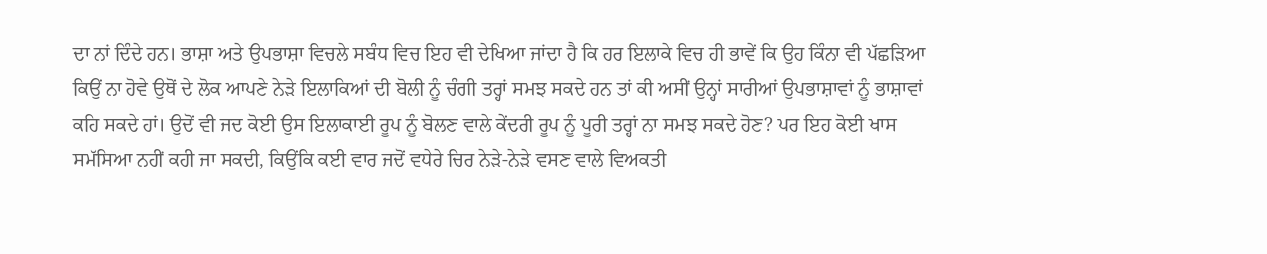ਦਾ ਨਾਂ ਦਿੰਦੇ ਹਨ। ਭਾਸ਼ਾ ਅਤੇ ਉਪਭਾਸ਼ਾ ਵਿਚਲੇ ਸਬੰਧ ਵਿਚ ਇਹ ਵੀ ਦੇਖਿਆ ਜਾਂਦਾ ਹੈ ਕਿ ਹਰ ਇਲਾਕੇ ਵਿਚ ਹੀ ਭਾਵੇਂ ਕਿ ਉਹ ਕਿੰਨਾ ਵੀ ਪੱਛੜਿਆ ਕਿਉਂ ਨਾ ਹੋਵੇ ਉਥੋਂ ਦੇ ਲੋਕ ਆਪਣੇ ਨੇੜੇ ਇਲਾਕਿਆਂ ਦੀ ਬੋਲੀ ਨੂੰ ਚੰਗੀ ਤਰ੍ਹਾਂ ਸਮਝ ਸਕਦੇ ਹਨ ਤਾਂ ਕੀ ਅਸੀਂ ਉਨ੍ਹਾਂ ਸਾਰੀਆਂ ਉਪਭਾਸ਼ਾਵਾਂ ਨੂੰ ਭਾਸ਼ਾਵਾਂ ਕਹਿ ਸਕਦੇ ਹਾਂ। ਉਦੋਂ ਵੀ ਜਦ ਕੋਈ ਉਸ ਇਲਾਕਾਈ ਰੂਪ ਨੂੰ ਬੋਲਣ ਵਾਲੇ ਕੇਂਦਰੀ ਰੂਪ ਨੂੰ ਪੂਰੀ ਤਰ੍ਹਾਂ ਨਾ ਸਮਝ ਸਕਦੇ ਹੋਣ? ਪਰ ਇਹ ਕੋਈ ਖਾਸ ਸਮੱਸਿਆ ਨਹੀਂ ਕਹੀ ਜਾ ਸਕਦੀ, ਕਿਉਂਕਿ ਕਈ ਵਾਰ ਜਦੋਂ ਵਧੇਰੇ ਚਿਰ ਨੇੜੇ-ਨੇੜੇ ਵਸਣ ਵਾਲੇ ਵਿਅਕਤੀ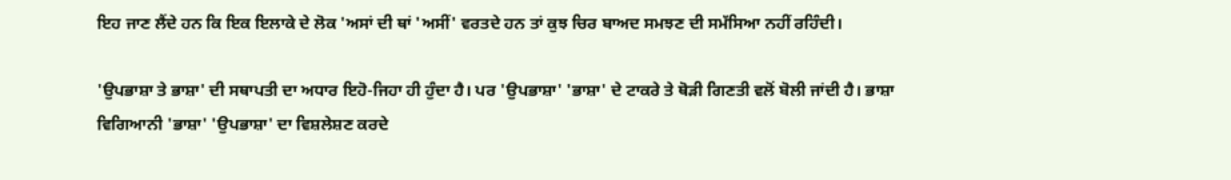ਇਹ ਜਾਣ ਲੈਂਦੇ ਹਨ ਕਿ ਇਕ ਇਲਾਕੇ ਦੇ ਲੋਕ 'ਅਸਾਂ ਦੀ ਥਾਂ 'ਅਸੀਂ' ਵਰਤਦੇ ਹਨ ਤਾਂ ਕੁਝ ਚਿਰ ਬਾਅਦ ਸਮਝਣ ਦੀ ਸਮੱਸਿਆ ਨਹੀਂ ਰਹਿੰਦੀ।

'ਉਪਭਾਸ਼ਾ ਤੇ ਭਾਸ਼ਾ' ਦੀ ਸਥਾਪਤੀ ਦਾ ਅਧਾਰ ਇਹੋ-ਜਿਹਾ ਹੀ ਹੁੰਦਾ ਹੈ। ਪਰ 'ਉਪਭਾਸ਼ਾ' 'ਭਾਸ਼ਾ' ਦੇ ਟਾਕਰੇ ਤੇ ਥੋੜੀ ਗਿਣਤੀ ਵਲੋਂ ਬੋਲੀ ਜਾਂਦੀ ਹੈ। ਭਾਸ਼ਾ ਵਿਗਿਆਨੀ 'ਭਾਸ਼ਾ' 'ਉਪਭਾਸ਼ਾ' ਦਾ ਵਿਸ਼ਲੇਸ਼ਣ ਕਰਦੇ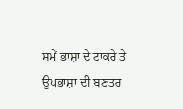ਸਮੇਂ ਭਾਸ਼ਾ ਦੇ ਟਾਕਰੇ ਤੇ ਉਪਭਾਸ਼ਾ ਦੀ ਬਣਤਰ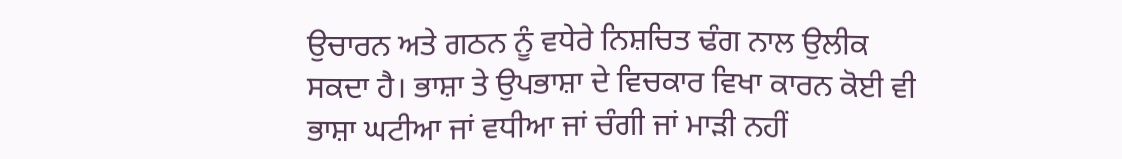ਉਚਾਰਨ ਅਤੇ ਗਠਨ ਨੂੰ ਵਧੇਰੇ ਨਿਸ਼ਚਿਤ ਢੰਗ ਨਾਲ ਉਲੀਕ ਸਕਦਾ ਹੈ। ਭਾਸ਼ਾ ਤੇ ਉਪਭਾਸ਼ਾ ਦੇ ਵਿਚਕਾਰ ਵਿਖਾ ਕਾਰਨ ਕੋਈ ਵੀ ਭਾਸ਼ਾ ਘਟੀਆ ਜਾਂ ਵਧੀਆ ਜਾਂ ਚੰਗੀ ਜਾਂ ਮਾੜੀ ਨਹੀਂ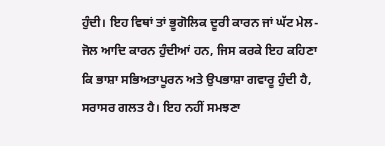ਹੁੰਦੀ। ਇਹ ਵਿਥਾਂ ਤਾਂ ਭੂਗੋਲਿਕ ਦੂਰੀ ਕਾਰਨ ਜਾਂ ਘੱਟ ਮੇਲ-ਜੋਲ ਆਦਿ ਕਾਰਨ ਹੁੰਦੀਆਂ ਹਨ, ਜਿਸ ਕਰਕੇ ਇਹ ਕਹਿਣਾ ਕਿ ਭਾਸ਼ਾ ਸਭਿਅਤਾਪੂਰਨ ਅਤੇ ਉਪਭਾਸ਼ਾ ਗਵਾਰੂ ਹੁੰਦੀ ਹੈ, ਸਰਾਸਰ ਗਲਤ ਹੈ। ਇਹ ਨਹੀਂ ਸਮਝਣਾ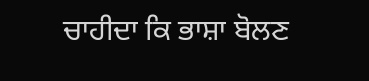ਚਾਹੀਦਾ ਕਿ ਭਾਸ਼ਾ ਬੋਲਣ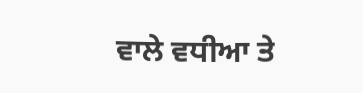ਵਾਲੇ ਵਧੀਆ ਤੇ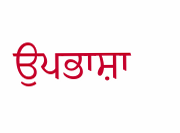ਉਪਭਾਸ਼ਾ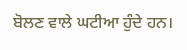ਬੋਲਣ ਵਾਲੇ ਘਟੀਆ ਹੁੰਦੇ ਹਨ।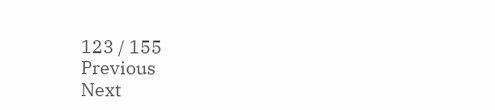123 / 155
Previous
Next